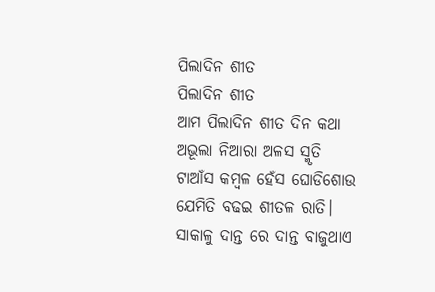ପିଲାଦିନ ଶୀତ
ପିଲାଦିନ ଶୀତ
ଆମ ପିଲାଦିନ ଶୀତ ଦିନ କଥା
ଅଭୂଲା ନିଆରା ଅଳସ ସ୍ମୃତି
ଟାଆଁସ କମ୍ବଳ ହେଁସ ଘୋଡିଶୋଉ
ଯେମିତି ବଢଇ ଶୀତଳ ରାତି।
ସାକାଳୁ ଦାନ୍ତ ରେ ଦାନ୍ତ ବାଜୁଥାଏ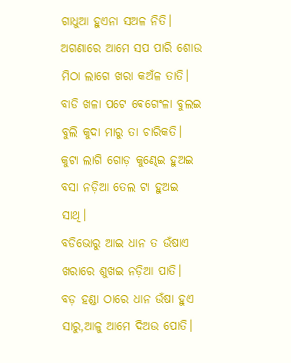ଗାଧୁଆ ହୁଏନା ସଅଳ ନିତି।
ଅଗଣାରେ ଆମେ ସପ ପାରି ଶୋଉ
ମିଠା ଲାଗେ ଖରା କଅଁଳ ତାତି।
ବାଡି ଖଳା ପଟେ ଵେଗେଂଳା ବୁଲଇ
ବୁଲି କୁଦା ମାରୁ ତା ଚାରିକତି।
କୁଟା ଲାଗି ଗୋଡ଼ କୁଣ୍ଢେଇ ହୁଅଇ
ବସା ନଡ଼ିଆ ତେଲ ଟା ହୁଅଇ ସାଥି।
ବଡିଭୋରୁ ଆଇ ଧାନ ତ ଉଁଷାଏ
ଖରାରେ ଶୁଖଇ ନଡ଼ିଆ ପାତି।
ବଡ଼ ହଣ୍ଡା ଠାରେ ଧାନ ଉଁଷା ହୁଏ
ସାରୁ,ଆଳୁ ଆମେ ଦିଅଉ ପୋତି।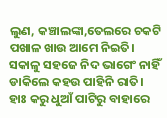ଲୁଣ, କଞ୍ଚାଲଙ୍କା,ତେଲରେ ଚକଟି
ପଖାଳ ଖାଉ ଆମେ ନିଇତି।
ସକାଳୁ ସହଜେ ନିଦ ଭାଗେଂ ନାହିଁ
ଡାକିଲେ କହଉ ପାହିନି ରାତି।
ହାଃ କରୁ ଧୁଆଁ ପାଟିରୁ ବାହାରେ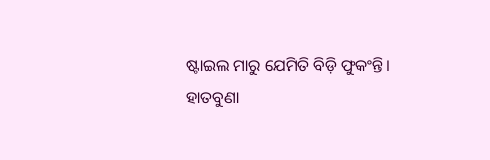ଷ୍ଟାଇଲ ମାରୁ ଯେମିତି ବିଡ଼ି ଫୁକଂନ୍ତି।
ହାତବୁଣା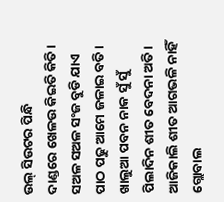ଉଲ୍ ସିଉଟର ପିନ୍ଧି
ଦାଣ୍ଡରେ ଖେଳଉ କିଇତି କିତି।
ସଅଳ ସଅଳ ସଂଜ ବୁଡି ଯାଏ
ପାଠ ପଢୁ ଆମେ ଜଳାଇ ବତି।
ଖାଲୁଆ ପବନ ନାକ ସୁଁ ସୁଁ
ପିଲାଦିନ ଶୀତ ବେଦନା ଅତି।
ଆଜିକାଲି ଶୀତ ଆଗଭଳି ନାହିଁ
ଗ୍ଲୋବାଲ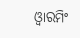ଓ୍ବାରମିଂ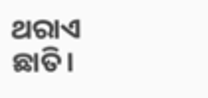ଥରାଏ ଛାତି।